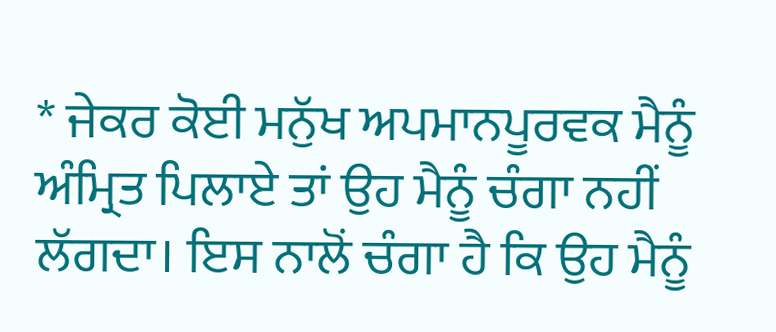* ਜੇਕਰ ਕੋਈ ਮਨੁੱਖ ਅਪਮਾਨਪੂਰਵਕ ਮੈਨੂੰ ਅੰਮ੍ਰਿਤ ਪਿਲਾਏ ਤਾਂ ਉਹ ਮੈਨੂੰ ਚੰਗਾ ਨਹੀਂ ਲੱਗਦਾ। ਇਸ ਨਾਲੋਂ ਚੰਗਾ ਹੈ ਕਿ ਉਹ ਮੈਨੂੰ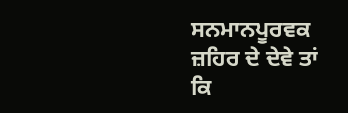ਸਨਮਾਨਪੂਰਵਕ ਜ਼ਹਿਰ ਦੇ ਦੇਵੇ ਤਾਂ ਕਿ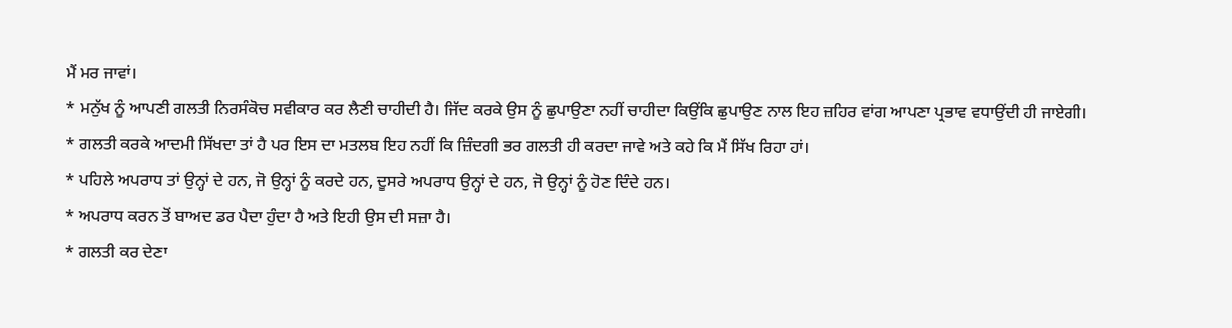ਮੈਂ ਮਰ ਜਾਵਾਂ।
* ਮਨੁੱਖ ਨੂੰ ਆਪਣੀ ਗਲਤੀ ਨਿਰਸੰਕੋਚ ਸਵੀਕਾਰ ਕਰ ਲੈਣੀ ਚਾਹੀਦੀ ਹੈ। ਜਿੱਦ ਕਰਕੇ ਉਸ ਨੂੰ ਛੁਪਾਉਣਾ ਨਹੀਂ ਚਾਹੀਦਾ ਕਿਉਂਕਿ ਛੁਪਾਉਣ ਨਾਲ ਇਹ ਜ਼ਹਿਰ ਵਾਂਗ ਆਪਣਾ ਪ੍ਰਭਾਵ ਵਧਾਉਂਦੀ ਹੀ ਜਾਏਗੀ।
* ਗਲਤੀ ਕਰਕੇ ਆਦਮੀ ਸਿੱਖਦਾ ਤਾਂ ਹੈ ਪਰ ਇਸ ਦਾ ਮਤਲਬ ਇਹ ਨਹੀਂ ਕਿ ਜ਼ਿੰਦਗੀ ਭਰ ਗਲਤੀ ਹੀ ਕਰਦਾ ਜਾਵੇ ਅਤੇ ਕਹੇ ਕਿ ਮੈਂ ਸਿੱਖ ਰਿਹਾ ਹਾਂ।
* ਪਹਿਲੇ ਅਪਰਾਧ ਤਾਂ ਉਨ੍ਹਾਂ ਦੇ ਹਨ, ਜੋ ਉਨ੍ਹਾਂ ਨੂੰ ਕਰਦੇ ਹਨ, ਦੂਸਰੇ ਅਪਰਾਧ ਉਨ੍ਹਾਂ ਦੇ ਹਨ, ਜੋ ਉਨ੍ਹਾਂ ਨੂੰ ਹੋਣ ਦਿੰਦੇ ਹਨ।
* ਅਪਰਾਧ ਕਰਨ ਤੋਂ ਬਾਅਦ ਡਰ ਪੈਦਾ ਹੁੰਦਾ ਹੈ ਅਤੇ ਇਹੀ ਉਸ ਦੀ ਸਜ਼ਾ ਹੈ।
* ਗਲਤੀ ਕਰ ਦੇਣਾ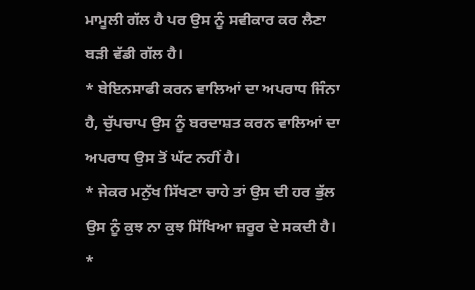ਮਾਮੂਲੀ ਗੱਲ ਹੈ ਪਰ ਉਸ ਨੂੰ ਸਵੀਕਾਰ ਕਰ ਲੈਣਾ ਬੜੀ ਵੱਡੀ ਗੱਲ ਹੈ।
* ਬੇਇਨਸਾਫੀ ਕਰਨ ਵਾਲਿਆਂ ਦਾ ਅਪਰਾਧ ਜਿੰਨਾ ਹੈ, ਚੁੱਪਚਾਪ ਉਸ ਨੂੰ ਬਰਦਾਸ਼ਤ ਕਰਨ ਵਾਲਿਆਂ ਦਾ ਅਪਰਾਧ ਉਸ ਤੋਂ ਘੱਟ ਨਹੀਂ ਹੈ।
* ਜੇਕਰ ਮਨੁੱਖ ਸਿੱਖਣਾ ਚਾਹੇ ਤਾਂ ਉਸ ਦੀ ਹਰ ਭੁੱਲ ਉਸ ਨੂੰ ਕੁਝ ਨਾ ਕੁਝ ਸਿੱਖਿਆ ਜ਼ਰੂਰ ਦੇ ਸਕਦੀ ਹੈ।
*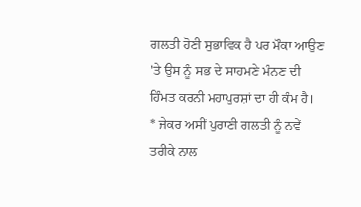ਗਲਤੀ ਹੋਣੀ ਸੁਭਾਵਿਕ ਹੈ ਪਰ ਮੌਕਾ ਆਉਣ 'ਤੇ ਉਸ ਨੂੰ ਸਭ ਦੇ ਸਾਹਮਣੇ ਮੰਨਣ ਦੀ ਹਿੰਮਤ ਕਰਨੀ ਮਹਾਪੁਰਸ਼ਾਂ ਦਾ ਹੀ ਕੰਮ ਹੈ।
* ਜੇਕਰ ਅਸੀਂ ਪੁਰਾਣੀ ਗਲਤੀ ਨੂੰ ਨਵੇਂ ਤਰੀਕੇ ਨਾਲ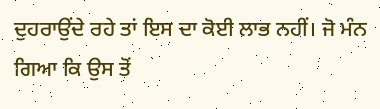ਦੁਹਰਾਉਂਦੇ ਰਹੇ ਤਾਂ ਇਸ ਦਾ ਕੋਈ ਲਾਭ ਨਹੀਂ। ਜੋ ਮੰਨ ਗਿਆ ਕਿ ਉਸ ਤੋਂ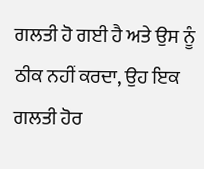ਗਲਤੀ ਹੋ ਗਈ ਹੈ ਅਤੇ ਉਸ ਨੂੰ ਠੀਕ ਨਹੀਂ ਕਰਦਾ, ਉਹ ਇਕ ਗਲਤੀ ਹੋਰ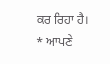ਕਰ ਰਿਹਾ ਹੈ।
* ਆਪਣੇ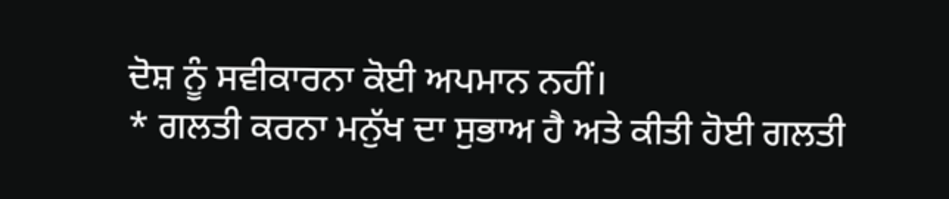ਦੋਸ਼ ਨੂੰ ਸਵੀਕਾਰਨਾ ਕੋਈ ਅਪਮਾਨ ਨਹੀਂ।
* ਗਲਤੀ ਕਰਨਾ ਮਨੁੱਖ ਦਾ ਸੁਭਾਅ ਹੈ ਅਤੇ ਕੀਤੀ ਹੋਈ ਗਲਤੀ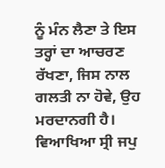ਨੂੰ ਮੰਨ ਲੈਣਾ ਤੇ ਇਸ ਤਰ੍ਹਾਂ ਦਾ ਆਚਰਣ ਰੱਖਣਾ, ਜਿਸ ਨਾਲ ਗਲਤੀ ਨਾ ਹੋਵੇ, ਉਹ ਮਰਦਾਨਗੀ ਹੈ।
ਵਿਆਖਿਆ ਸ੍ਰੀ ਜਪੁ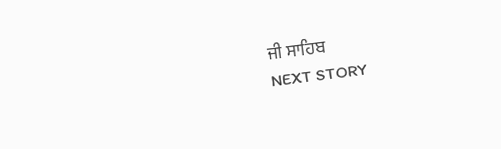ਜੀ ਸਾਹਿਬ
NEXT STORY